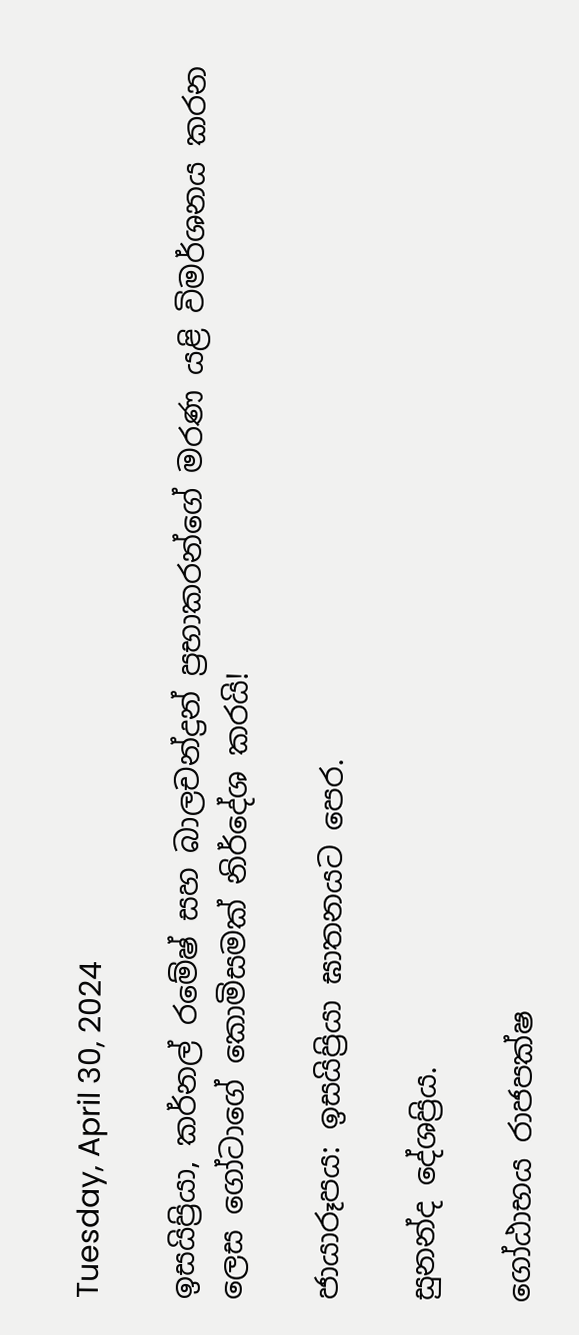Tuesday, April 30, 2024

ඉසයිප්‍රියා, කර්නල් රමේෂ් සහ බාලචන්ද්‍රන් ප්‍රභාකරන්ගේ මරණ යළි විමර්ශනය කරන ලෙස ගෝටාගේ කොමිසමක් නිර්දේශ කරයි!

ජායාරූපය: ඉසයිප්‍රියා ඝාතනය‌ට පෙර.

සුනන්ද දේශප්‍රිය.

ගෝඨාභය රාජපක්ෂ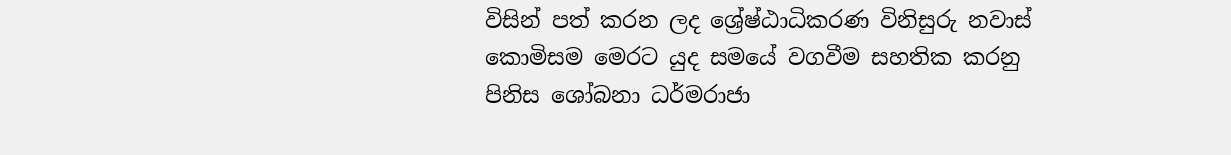විසින් පත් කරන ලද ශ්‍රේෂ්ඨාධිකරණ විනිසුරු නවාස්  කොමිසම මෙරට යුද සමයේ වගවීම සහතික කරනු පිනිස ශෝබනා ධර්මරාජා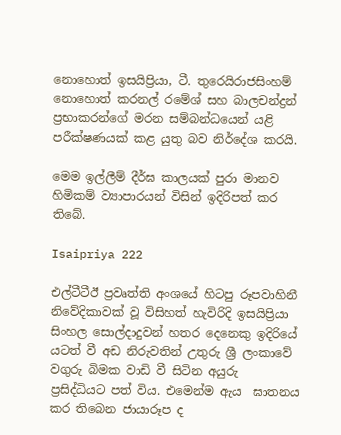නොහොත් ඉසයිප්‍රියා, ටී. තුරෙයිරාජසිංහම් නොහොත් කරනල් රමේශ් සහ බාලචන්ද්‍රන් ප්‍රභාකරන්ගේ මරන සම්බන්ධයෙන් යළි පරීක්ෂණයක් කළ යුතු බව නිර්දේශ කරයි.

මෙම ඉල්ලීම් දීර්ඝ කාලයක් පුරා මානව හිමිකම් ව්‍යාපාරයන් විසින් ඉදිරිපත් කර තිබේ.

Isaipriya 222

එල්ටීටීඊ ප්‍රවෘත්ති අංශයේ හිටපු රූපවාහිනී නිවේදිකාවක් වූ විසිහත් හැවිරිදි ඉසයිප්‍රියා සිංහල සොල්දාදුවන් හතර දෙනෙකු ඉදිරියේ යටත් වී අඩ නිරුවතින් උතුරු ශ්‍රී ලංකාවේ වගුරු බිමක වාඩි වී සිටින අයුරු  ප්‍රසිද්ධියට පත් විය. එමෙන්ම ඇය  ඝාතනය කර තිබෙන ජායාරූප ද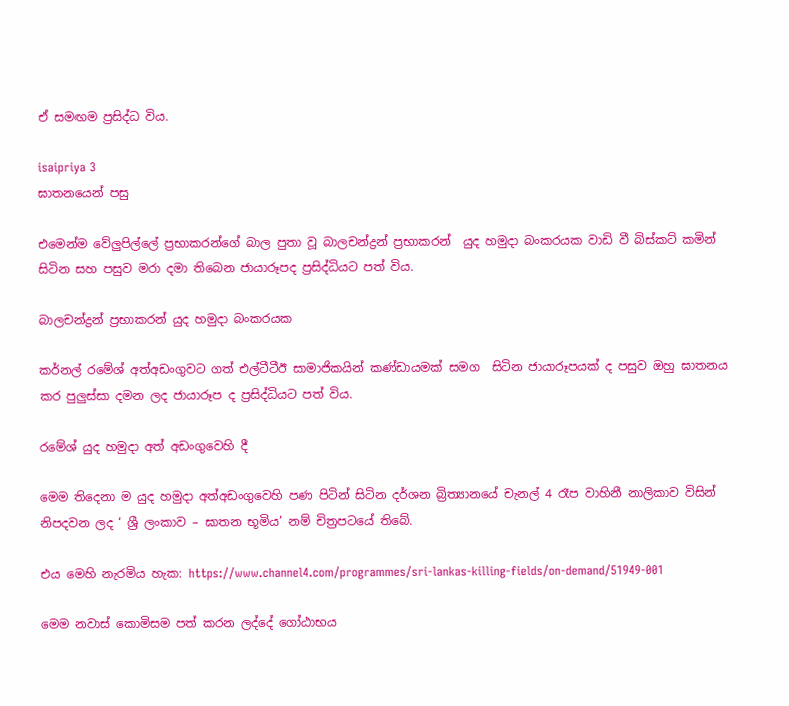ඒ සමඟම ප්‍රසිද්ධ විය.

isaipriya 3
ඝාතනයෙන් පසු

එමෙන්ම වේලුපිල්ලේ ප්‍රභාකරන්ගේ බාල පුතා වූ බාලචන්ද්‍රන් ප්‍රභාකරන්  යුද හමුදා බංකරයක වාඩි වී බිස්කට් කමින් සිටින සහ පසුව මරා දමා තිබෙන ජායාරූපද ප්‍රසිද්ධියට පත් විය.

බාලචන්ද්‍රන් ප්‍රභාකරන් යුද හමුදා බංකරයක

කර්නල් රමේශ් අත්අඩංගුවට ගත් එල්ටීටීඊ සාමාජිකයින් කණ්ඩායමක් සමග  සිටින ජායාරූපයක් ද පසුව ඔහු ඝාතනය කර පුලුස්සා දමන ලද ජායාරූප ද ප්‍රසිද්ධියට පත් විය.

රමේශ් යුද හමුදා අත් අඩංගුවෙහි දී

මෙම තිදෙනා ම යුද හමුදා අත්අඩංගුවෙහි පණ පිටින් සිටින දර්ශන බ්‍රිත්‍යානයේ චැනල් 4 රෑප වාහිනී නාලිකාව විසින් නිපදවන ලද ‘ ශ්‍රී ලංකාව – ඝාතන භූමිය’ නම් චිත්‍රපටයේ තිබේ.

එය මෙහි නැරමිය හැක: https://www.channel4.com/programmes/sri-lankas-killing-fields/on-demand/51949-001

මෙම නවාස් කොමිසම පත් කරන ලද්දේ ගෝඨාභය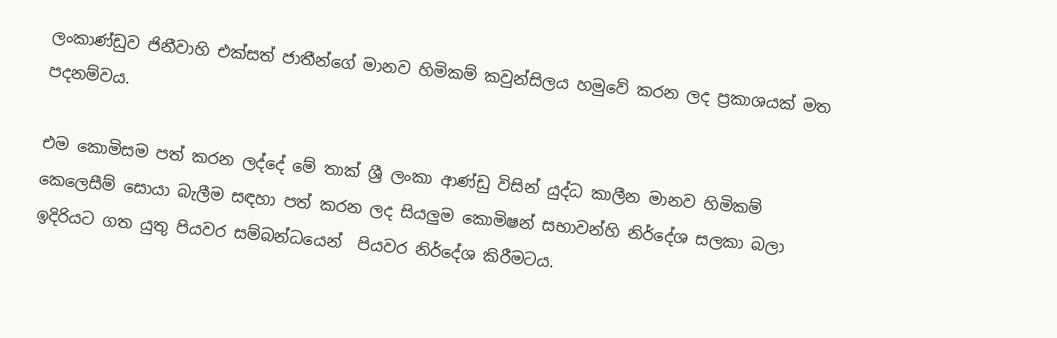ලංකාණ්ඩුව ජිනීවාහි එක්සත් ජාතීන්ගේ මානව හිමිකම් කවුන්සිලය හමුවේ කරන ලද ප්‍රකාශයක් මත පදනම්වය.

එම කොමිසම පත් කරන ලද්දේ මේ තාක් ශ්‍රී ලංකා ආණ්ඩු විසින් යුද්ධ කාලීන මානව හිමිකම් කෙලෙසීම් සොයා බැලීම සඳහා පත් කරන ලද සියලුම කොමිෂන් සභාවන්හි නිර්දේශ සලකා බලා ඉදිරියට ගත යුතු පියවර සම්බන්ධයෙන්  පියවර නිර්දේශ කිරීමටය.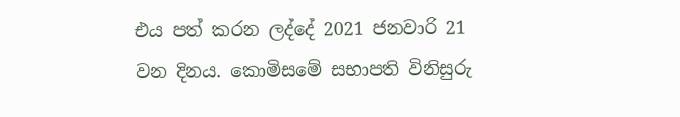එය පත් කරන ලද්දේ 2021 ජනවාරි 21 වන දිනය. කොමිසමේ සභාපති විනිසුරු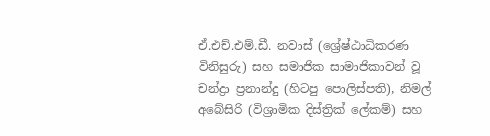ඒ.එච්.එම්.ඩී. නවාස් (ශ්‍රේෂ්ඨාධිකරණ විනිසුරු) සහ සමාජික සාමාජිකාවන් වූ  චන්ද්‍රා ප්‍රනාන්දු (හිටපු පොලිස්පති), නිමල් අබේසිරි (විශ්‍රාමික දිස්ත්‍රික් ලේකම්) සහ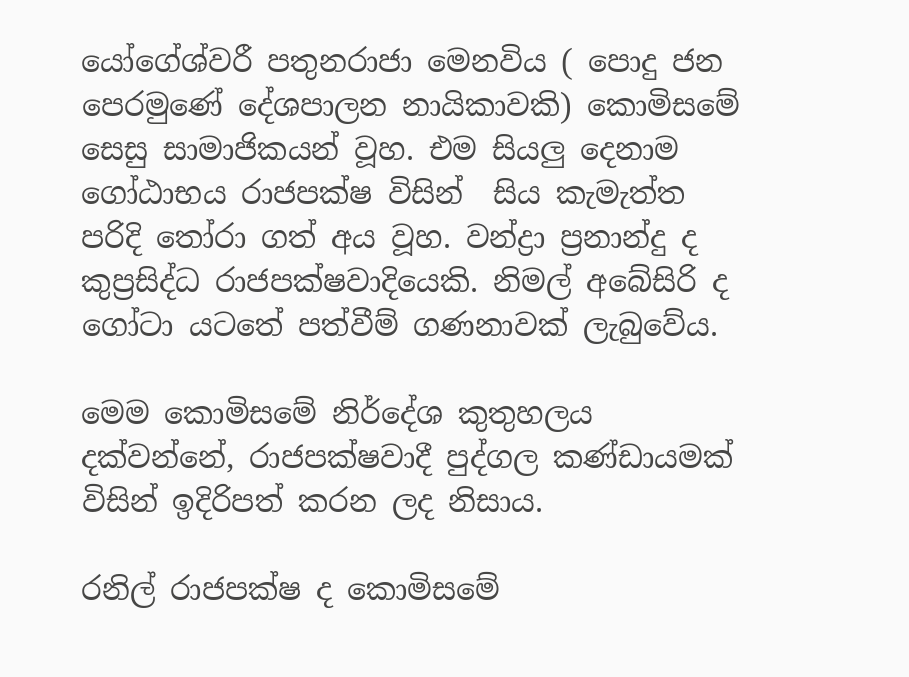යෝගේශ්වරී පතුනරාජා මෙනවිය ( පොදු ජන පෙරමුණේ දේශපාලන නායිකාවකි) කොමිසමේ සෙසු සාමාජිකයන් වූහ. එම සියලු දෙනාම ගෝඨාභය රාජපක්ෂ විසින්  සිය කැමැත්ත පරිදි තෝරා ගත් අය වූහ. වන්ද්‍රා ප්‍රනාන්දු ද කුප්‍රසිද්ධ රාජපක්ෂවාදියෙකි. නිමල් අබේසිරි ද ගෝටා යටතේ පත්වීම් ගණනාවක් ලැබුවේය.

මෙම කොමිසමේ නිර්දේශ කුතුහලය දක්වන්නේ, රාජපක්ෂවාදී පුද්ගල කණ්ඩායමක් විසින් ඉදිරිපත් කරන ලද නිසාය.

රනිල් රාජපක්ෂ ද කොමිසමේ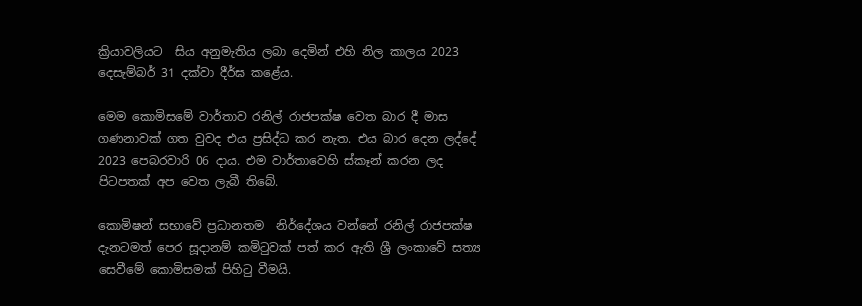ක්‍රියාවලියට  සිය අනුමැතිය ලබා දෙමින් එහි නිල කාලය 2023 දෙසැම්බර් 31 දක්වා දීර්ඝ කළේය.

මෙම කොමිසමේ වාර්තාව රනිල් රාජපක්ෂ වෙත බාර දී මාස ගණනාවක් ගත වුවද එය ප්‍රසිද්ධ කර නැත. එය බාර දෙන ලද්දේ 2023 පෙබරවාරි 06 දාය. එම වාර්තාවෙහි ස්කෑන් කරන ලද පිටපතක් අප වෙත ලැබී තිබේ.

කොමිෂන් සභාවේ ප්‍රධානතම  නිර්දේශය වන්නේ රනිල් රාජපක්ෂ දැනටමත් පෙර සූදානම් කමිටුවක් පත් කර ඇති ශ්‍රී ලංකාවේ සත්‍ය සෙවීමේ කොමිසමක් පිහිටු වීමයි.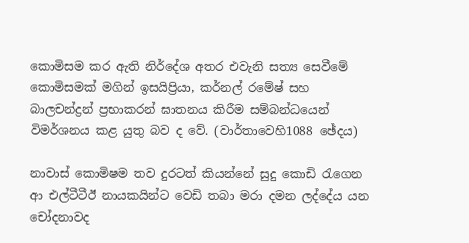කොමිසම කර ඇති නිර්දේශ අතර එවැනි සත්‍ය සෙවීමේ කොමිසමක් මගින් ඉසයිප්‍රියා, කර්නල් රමේෂ් සහ බාලචන්ද්‍රන් ප්‍රභාකරන් ඝාතනය කිරීම සම්බන්ධයෙන් විමර්ශනය කළ යුතු බව ද වේ. (වාර්තාවෙහි1088 ඡේදය)

නාවාස් කොමිෂම තව දුරටත් කියන්නේ සුදු කොඩි රැගෙන ආ එල්ටීටීඊ නායකයින්ට වෙඩි තබා මරා දමන ලද්දේය යන චෝදනාවද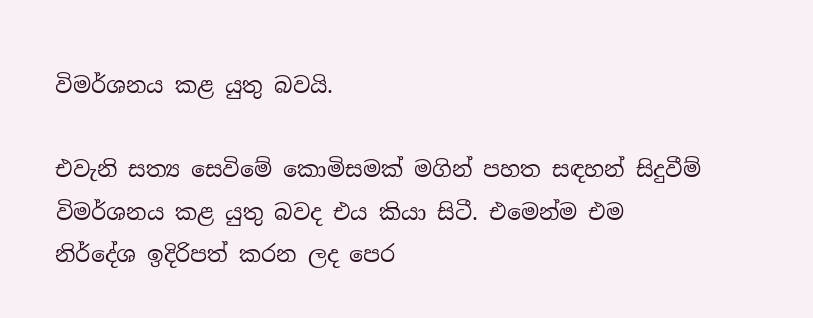විමර්ශනය කළ යුතු බවයි.

එවැනි සත්‍ය සෙවිමේ කොමිසමක් මගින් පහත සඳහන් සිදුවීම් විමර්ශනය කළ යුතු බවද එය කියා සිටී. එමෙන්ම එම නිර්දේශ ඉදිරිපත් කරන ලද පෙර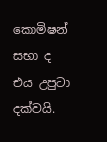කොමිෂන් සභා ද එය උපුටා දක්වයි.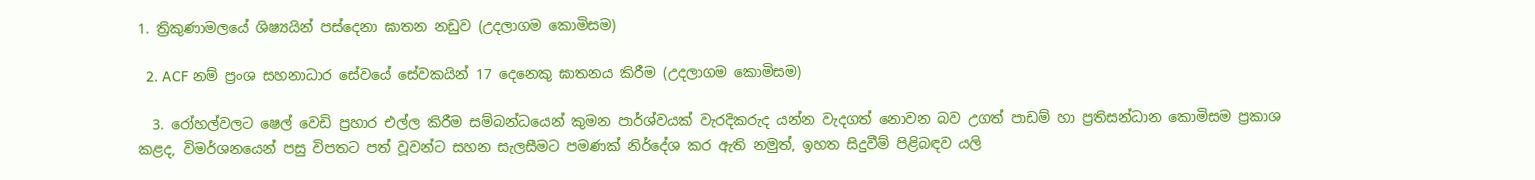1. ත්‍රිකුණාමලයේ ශිෂ්‍යයින් පස්දෙනා ඝාතන නඩුව (උදලාගම කොමිසම)

  2. ACF නම් ප්‍රංශ සහනාධාර සේවයේ සේවකයින් 17 දෙනෙකු ඝාතනය කිරීම (උදලාගම කොමිසම)

  3. රෝහල්වලට ෂෙල් වෙඩි ප්‍රහාර එල්ල කිරීම සම්බන්ධයෙන් කුමන පාර්ශ්වයක් වැරදිකරුද යන්න වැදගත් නොවන බව උගත් පාඩම් හා ප්‍රතිසන්ධාන කොමිසම ප්‍රකාශ කළද, විමර්ශනයෙන් පසු විපතට පත් වූවන්ට සහන සැලසීමට පමණක් නිර්දේශ කර ඇති නමුත්, ඉහත සිදුවීම් පිළිබඳව යලි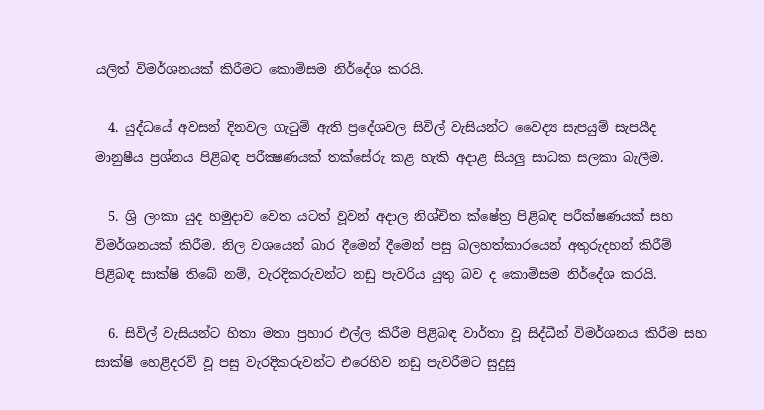යලිත් විමර්ශනයක් කිරීමට කොමිසම නිර්දේශ කරයි.

  4. යුද්ධයේ අවසන් දිනවල ගැටුම් ඇති ප්‍රදේශවල සිවිල් වැසියන්ට වෛද්‍ය සැපයුම් සැපයීද මානුෂීය ප්‍රශ්නය පිළිබඳ පරීක්‍ෂණයක් තක්සේරු කළ හැකි අදාළ සියලු සාධක සලකා බැලීම.

  5. ශ්‍රි ලංකා යුද හමුදාව වෙත යටත් වූවන් අදාල නිශ්චිත ක්ෂේත්‍ර පිළිබඳ පරීක්ෂණයක් සහ විමර්ශනයක් කිරීම. නිල වශයෙන් බාර දීමෙන් දීමෙන් පසු බලහත්කාරයෙන් අතුරුදහන් කිරීම් පිළිබඳ සාක්ෂි තිබේ නම්, වැරදිකරුවන්ට නඩු පැවරිය යුතු බව ද කොමිසම නිර්දේශ කරයි.

  6. සිවිල් වැසියන්ට හිතා මතා ප්‍රහාර එල්ල කිරීම පිළිබඳ වාර්තා වූ සිද්ධීන් විමර්ශනය කිරීම සහ සාක්ෂි හෙළිදරව් වූ පසු වැරදිකරුවන්ට එරෙහිව නඩු පැවරීමට සුදුසු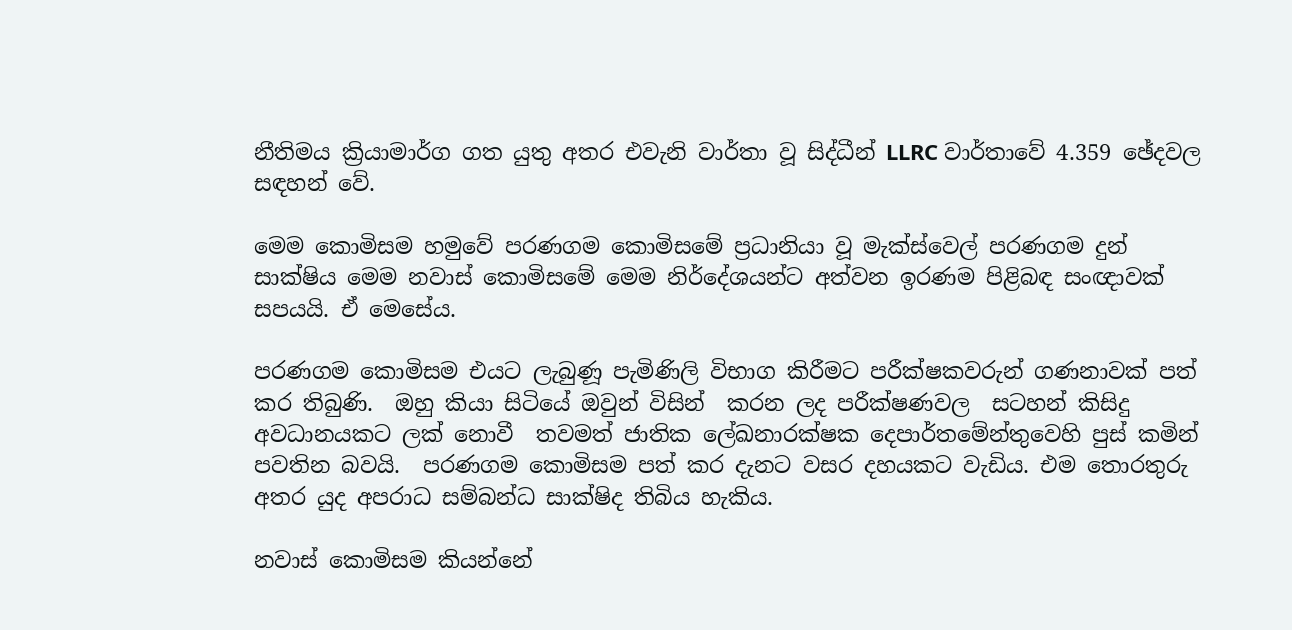නීතිමය ක්‍රියාමාර්ග ගත යුතු අතර එවැනි වාර්තා වූ සිද්ධීන් LLRC වාර්තාවේ 4.359 ඡේදවල සඳහන් වේ.

මෙම කොමිසම හමුවේ පරණගම කොමිසමේ ප්‍රධානියා වූ මැක්ස්වෙල් පරණගම දුන් සාක්ෂිය මෙම නවාස් කොමිසමේ මෙම නිර්දේශයන්ට අත්වන ඉරණම පිළිබඳ සංඥාවක් සපයයි. ඒ මෙසේය.

පරණගම කොමිසම එයට ලැබුණූ පැමිණිලි විභාග කිරීමට පරීක්ෂකවරුන් ගණනාවක් පත් කර තිබුණි.  ඔහු කියා සිටියේ ඔවුන් විසින්  කරන ලද පරීක්ෂණවල  සටහන් කිසිදු අවධානයකට ලක් නොවී  තවමත් ජාතික ලේඛනාරක්ෂක දෙපාර්තමේන්තුවෙහි පුස් කමින් පවතින බවයි.  පරණගම කොමිසම පත් කර දැනට වසර දහයකට වැඩිය. එම තොරතුරු අතර යුද අපරාධ සම්බන්ධ සාක්ෂිද තිබිය හැකිය.

නවාස් කොමිසම කියන්නේ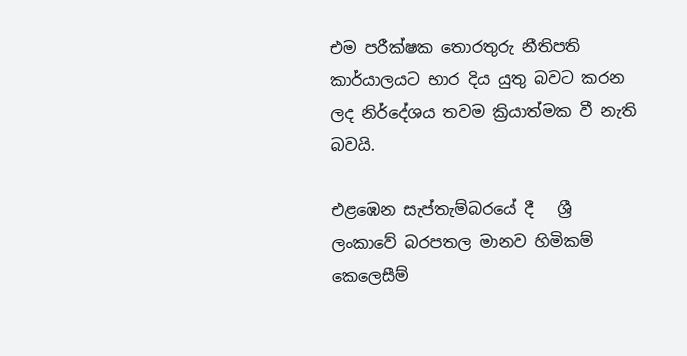එම පරීක්ෂක තොරතුරු නීතිපති කාර්යාලයට භාර දිය යුතු බවට කරන ලද නිර්දේශය තවම ක්‍රියාත්මක වී නැති බවයි.

එළඹෙන සැප්තැම්බරයේ දී   ශ්‍රී ලංකාවේ බරපතල මානව හිමිකම් කෙලෙසීම්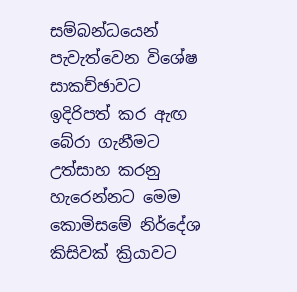සම්බන්ධයෙන් පැවැත්වෙන විශේෂ සාකච්ඡාවට ඉදිරිපත් කර ඇඟ බේරා ගැනීමට උත්සාහ කරනු හැරෙන්නට මෙම කොමිසමේ නිර්දේශ කිසිවක් ක්‍රියාවට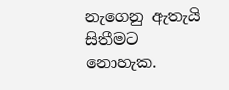නැගෙනු ඇතැයි සිතීමට නොහැක.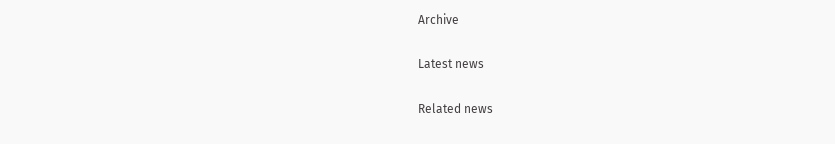Archive

Latest news

Related news